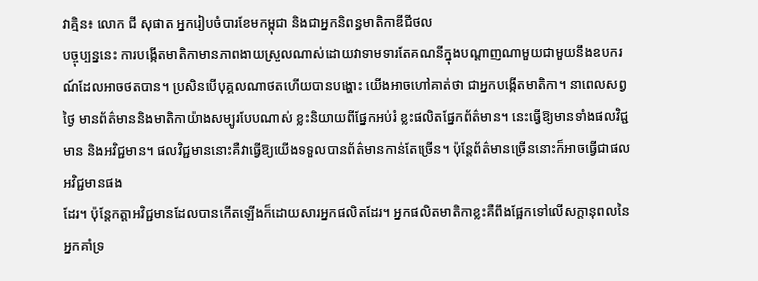វាគ្មិន៖ លោក ជី សុផាត អ្នករៀបចំបារខែមកម្ពុជា និងជាអ្នកនិពន្ធមាតិកាឌីជីថល
បច្ចុប្បន្ននេះ ការបង្កើតមាតិកាមានភាពងាយស្រួលណាស់ដោយវាទាមទារតែគណនីក្នុងបណ្តាញណាមួយជាមួយនឹងឧបករណ៍ដែលអាចថតបាន។ ប្រសិនបើបុគ្គលណាថតហើយបានបង្ហោះ យើងអាចហៅគាត់ថា ជាអ្នកបង្កើតមាតិកា។ នាពេលសព្វថ្ងៃ មានព័ត៌មាននិងមាតិកាយ៉ាងសម្បូរបែបណាស់ ខ្លះនិយាយពីផ្នែកអប់រំ ខ្លះផលិតផ្នែកព័ត៌មាន។ នេះធ្វើឱ្យមានទាំងផលវិជ្ជមាន និងអវិជ្ជមាន។ ផលវិជ្ជមាននោះគឺវាធ្វើឱ្យយើងទទួលបានព័ត៌មានកាន់តែច្រើន។ ប៉ុន្តែព័ត៌មានច្រើននោះក៏អាចធ្វើជាផលអវិជ្ជមានផង
ដែរ។ ប៉ុន្តែកត្តាអវិជ្ជមានដែលបានកើតឡើងក៏ដោយសារអ្នកផលិតដែរ។ អ្នកផលិតមាតិកាខ្លះគឺពឹងផ្អែកទៅលើសក្តានុពលនៃអ្នកគាំទ្រ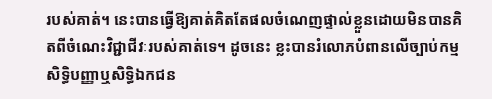របស់គាត់។ នេះបានធ្វើឱ្យគាត់គិតតែផលចំណេញផ្ទាល់ខ្លួនដោយមិនបានគិតពីចំណេះវិជ្ជាជីវៈរបស់គាត់ទេ។ ដូចនេះ ខ្លះបានរំលោភបំពានលើច្បាប់កម្មសិទ្ធិបញ្ញាឬសិទ្ធិឯកជន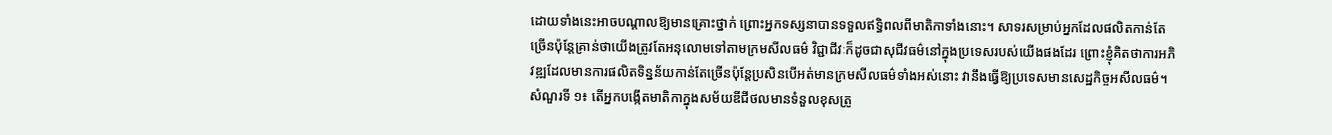ដោយទាំងនេះអាចបណ្តាលឱ្យមានគ្រោះថ្នាក់ ព្រោះអ្នកទស្សនាបានទទួលឥទ្ធិពលពីមាតិកាទាំងនោះ។ សាទរសម្រាប់អ្នកដែលផលិតកាន់តែច្រើនប៉ុន្តែគ្រាន់ថាយើងត្រូវតែអនុលោមទៅតាមក្រមសីលធម៌ វិជ្ជាជីវៈក៏ដូចជាសុជីវធម៌នៅក្នុងប្រទេសរបស់យើងផងដែរ ព្រោះខ្ញុំគិតថាការអភិវឌ្ឍដែលមានការផលិតទិន្នន័យកាន់តែច្រើនប៉ុន្តែប្រសិនបើអត់មានក្រមសីលធម៌ទាំងអស់នោះ វានឹងធ្វើឱ្យប្រទេសមានសេដ្ឋកិច្ចអសីលធម៌។
សំណួរទី ១៖ តើអ្នកបង្កើតមាតិកាក្នុងសម័យឌីជីថលមានទំនួលខុសត្រូ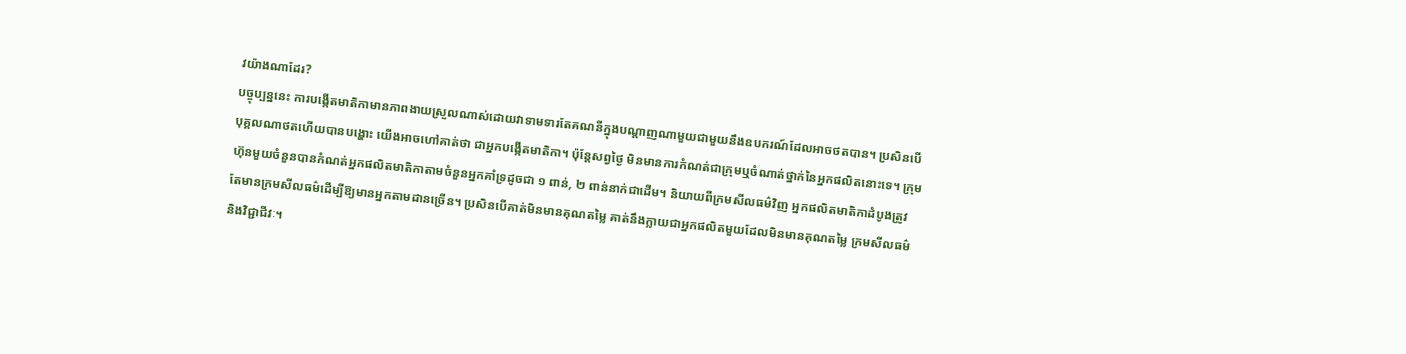វយ៉ាងណាដែរ?
បច្ចុប្បន្ននេះ ការបង្កើតមាតិកាមានភាពងាយស្រួលណាស់ដោយវាទាមទារតែគណនីក្នុងបណ្តាញណាមួយជាមួយនឹងឧបករណ៍ដែលអាចថតបាន។ ប្រសិនបើបុគ្គលណាថតហើយបានបង្ហោះ យើងអាចហៅគាត់ថា ជាអ្នកបង្កើតមាតិកា។ ប៉ុន្តែសព្វថ្ងៃ មិនមានការកំណត់ជាក្រុមឬចំណាត់ថ្នាក់នៃអ្នកផលិតនោះទេ។ ក្រុមហ៊ុនមួយចំនួនបានកំណត់អ្នកផលិតមាតិកាតាមចំនួនអ្នកគាំទ្រដូចជា ១ ពាន់, ២ ពាន់នាក់ជាដើម។ និយាយពីក្រមសីលធម៌វិញ អ្នកផលិតមាតិកាដំបូងត្រូវតែមានក្រមសីលធម៌ដើម្បីឱ្យមានអ្នកតាមដានច្រើន។ ប្រសិនបើគាត់មិនមានគុណតម្លៃ គាត់នឹងក្លាយជាអ្នកផលិតមួយដែលមិនមានគុណតម្លៃ ក្រមសីលធម៌ និងវិជ្ជាជីវៈ។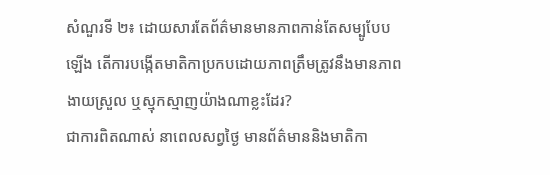សំណួរទី ២៖ ដោយសារតែព័ត៌មានមានភាពកាន់តែសម្បូបែបឡើង តើការបង្កើតមាតិកាប្រកបដោយភាពត្រឹមត្រូវនឹងមានភាពងាយស្រួល ឬស្មុកស្មាញយ៉ាងណាខ្លះដែរ?
ជាការពិតណាស់ នាពេលសព្វថ្ងៃ មានព័ត៌មាននិងមាតិកា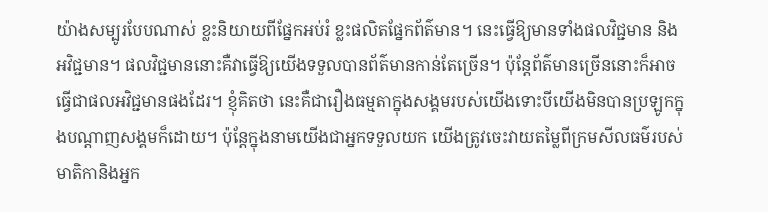យ៉ាងសម្បូរបែបណាស់ ខ្លះនិយាយពីផ្នែកអប់រំ ខ្លះផលិតផ្នែកព័ត៌មាន។ នេះធ្វើឱ្យមានទាំងផលវិជ្ជមាន និងអវិជ្ជមាន។ ផលវិជ្ជមាននោះគឺវាធ្វើឱ្យយើងទទួលបានព័ត៌មានកាន់តែច្រើន។ ប៉ុន្តែព័ត៌មានច្រើននោះក៏អាចធ្វើជាផលអវិជ្ជមានផងដែរ។ ខ្ញុំគិតថា នេះគឺជារឿងធម្មតាក្នុងសង្គមរបស់យើងទោះបីយើងមិនបានប្រឡូកក្នុងបណ្តាញសង្គមក៏ដោយ។ ប៉ុន្តែក្នុងនាមយើងជាអ្នកទទួលយក យើងត្រូវចេះវាយតម្លៃពីក្រមសីលធម៌របស់មាតិកានិងអ្នក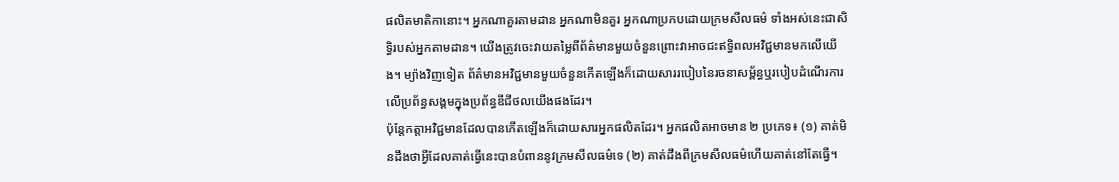ផលិតមាតិកានោះ។ អ្នកណាគួរតាមដាន អ្នកណាមិនគួរ អ្នកណាប្រកបដោយក្រមសីលធម៌ ទាំងអស់នេះជាសិទ្ធិរបស់អ្នកតាមដាន។ យើងត្រូវចេះវាយតម្លៃពីព័ត៌មានមួយចំនួនព្រោះវាអាចជះឥទ្ធិពលអវិជ្ជមានមកលើយើង។ ម្យ៉ាងវិញទៀត ព័ត៌មានអវិជ្ជមានមួយចំនួនកើតឡើងក៏ដោយសាររបៀបនៃរចនាសម័្ពន្ធឬរបៀបដំណើរការលើប្រព័ន្ធសង្គមក្នុងប្រព័ន្ធឌីជីថលយើងផងដែរ។
ប៉ុន្តែកត្តាអវិជ្ជមានដែលបានកើតឡើងក៏ដោយសារអ្នកផលិតដែរ។ អ្នកផលិតអាចមាន ២ ប្រភេទ៖ (១) គាត់មិនដឹងថាអ្វីដែលគាត់ធ្វើនេះបានបំពាននូវក្រមសីលធម៌ទេ (២) គាត់ដឹងពីក្រមសីលធម៌ហើយគាត់នៅតែធ្វើ។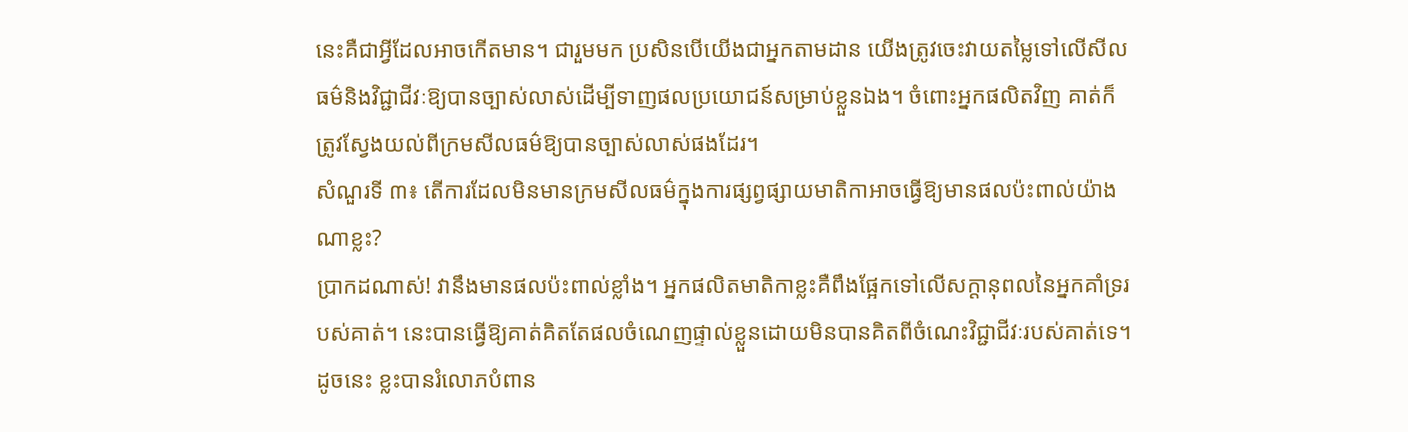នេះគឺជាអ្វីដែលអាចកើតមាន។ ជារួមមក ប្រសិនបើយើងជាអ្នកតាមដាន យើងត្រូវចេះវាយតម្លៃទៅលើសីលធម៌និងវិជ្ជាជីវៈឱ្យបានច្បាស់លាស់ដើម្បីទាញផលប្រយោជន៍សម្រាប់ខ្លួនឯង។ ចំពោះអ្នកផលិតវិញ គាត់ក៏ត្រូវស្វែងយល់ពីក្រមសីលធម៌ឱ្យបានច្បាស់លាស់ផងដែរ។
សំណួរទី ៣៖ តើការដែលមិនមានក្រមសីលធម៌ក្នុងការផ្សព្វផ្សាយមាតិកាអាចធ្វើឱ្យមានផលប៉ះពាល់យ៉ាងណាខ្លះ?
ប្រាកដណាស់! វានឹងមានផលប៉ះពាល់ខ្លាំង។ អ្នកផលិតមាតិកាខ្លះគឺពឹងផ្អែកទៅលើសក្តានុពលនៃអ្នកគាំទ្ររបស់គាត់។ នេះបានធ្វើឱ្យគាត់គិតតែផលចំណេញផ្ទាល់ខ្លួនដោយមិនបានគិតពីចំណេះវិជ្ជាជីវៈរបស់គាត់ទេ។ ដូចនេះ ខ្លះបានរំលោភបំពាន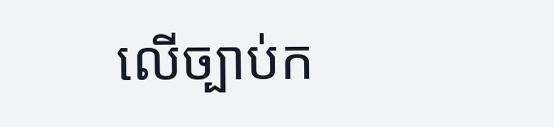លើច្បាប់ក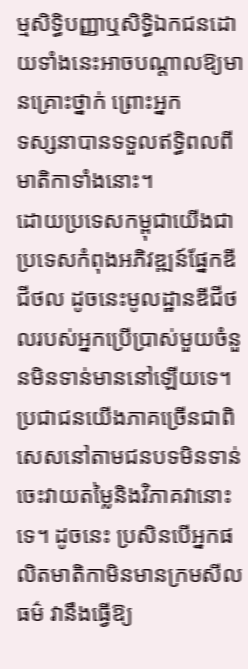ម្មសិទ្ធិបញ្ញាឬសិទ្ធិឯកជនដោយទាំងនេះអាចបណ្តាលឱ្យមានគ្រោះថ្នាក់ ព្រោះអ្នក
ទស្សនាបានទទួលឥទ្ធិពលពីមាតិកាទាំងនោះ។
ដោយប្រទេសកម្ពុជាយើងជាប្រទេសកំពុងអភិវឌ្ឍន៍ផ្នែកឌីជីថល ដូចនេះមូលដ្ឋានឌីជីថលរបស់អ្នកប្រើប្រាស់មួយចំនួនមិនទាន់មាននៅឡើយទេ។ ប្រជាជនយើងភាគច្រើនជាពិសេសនៅតាមជនបទមិនទាន់ចេះវាយតម្លៃនិងវិភាគវានោះទេ។ ដូចនេះ ប្រសិនបើអ្នកផលិតមាតិកាមិនមានក្រមសីលធម៌ វានឹងធ្វើឱ្យ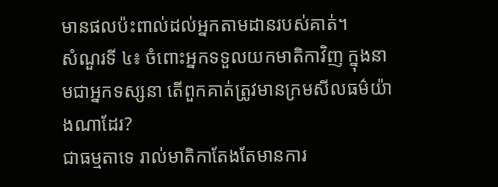មានផលប៉ះពាល់ដល់អ្នកតាមដានរបស់គាត់។
សំណួរទី ៤៖ ចំពោះអ្នកទទួលយកមាតិកាវិញ ក្នុងនាមជាអ្នកទស្សនា តើពួកគាត់ត្រូវមានក្រមសីលធម៌យ៉ាងណាដែរ?
ជាធម្មតាទេ រាល់មាតិកាតែងតែមានការ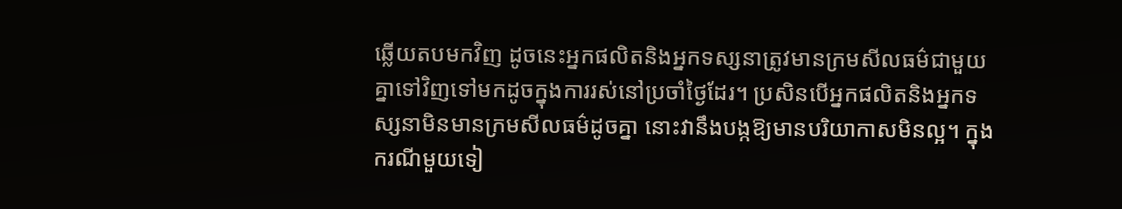ឆ្លើយតបមកវិញ ដូចនេះអ្នកផលិតនិងអ្នកទស្សនាត្រូវមានក្រមសីលធម៌ជាមួយគ្នាទៅវិញទៅមកដូចក្នុងការរស់នៅប្រចាំថ្ងៃដែរ។ ប្រសិនបើអ្នកផលិតនិងអ្នកទស្សនាមិនមានក្រមសីលធម៌ដូចគ្នា នោះវានឹងបង្កឱ្យមានបរិយាកាសមិនល្អ។ ក្នុងករណីមួយទៀ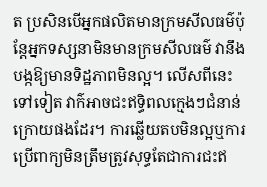ត ប្រសិនបើអ្នកផលិតមានក្រមសីលធម៌ប៉ុន្តែអ្នកទស្សនាមិនមានក្រមសីលធម៌ វានឹងបង្កឱ្យមានទិដ្ឋភាពមិនល្អ។ លើសពីនេះទៅទៀត វាក៌អាចជះឥទ្ធិពលក្មេងៗជំនាន់ក្រោយផងដែរ។ ការឆ្លើយតបមិនល្អឬការប្រើពាក្យមិនត្រឹមត្រូវសុទ្ធតែជាការជះឥ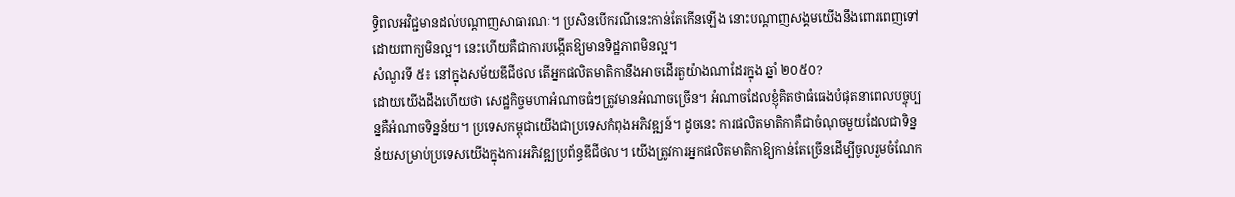ទ្ធិពលអវិជ្ជមានដល់បណ្តាញសាធារណៈ។ ប្រសិនបើករណីនេះកាន់តែកើនឡើង នោះបណ្តាញសង្គមយើងនឹងពោរពេញទៅដោយពាក្យមិនល្អ។ នេះហើយគឺជាការបង្កើតឱ្យមានទិដ្ឋភាពមិនល្អ។
សំណួរទី ៥៖ នៅក្នុងសម័យឌីជីថល តើអ្នកផលិតមាតិកានឹងអាចដើរតួយ៉ាងណាដែរក្នុង ឆ្នាំ ២០៥០?
ដោយយើងដឹងហើយថា សេដ្ឋកិច្ចមហាអំណាចធំៗត្រូវមានអំណាចច្រើន។ អំណាចដែលខ្ញុំគិតថាធំធេងបំផុតនាពេលបច្ចុប្បន្នគឺអំណាចទិន្នន័យ។ ប្រទេសកម្ពុជាយើងជាប្រទេសកំពុងអភិវឌ្ឍន៍។ ដូចនេះ ការផលិតមាតិកាគឺជាចំណុចមួយដែលជាទិន្នន័យសម្រាប់ប្រទេសយើងក្នុងការអភិវឌ្ឍប្រព័ន្ធឌីជីថល។ យើងត្រូវការអ្នកផលិតមាតិកាឱ្យកាន់តែច្រើនដើម្បីចូលរួមចំណែក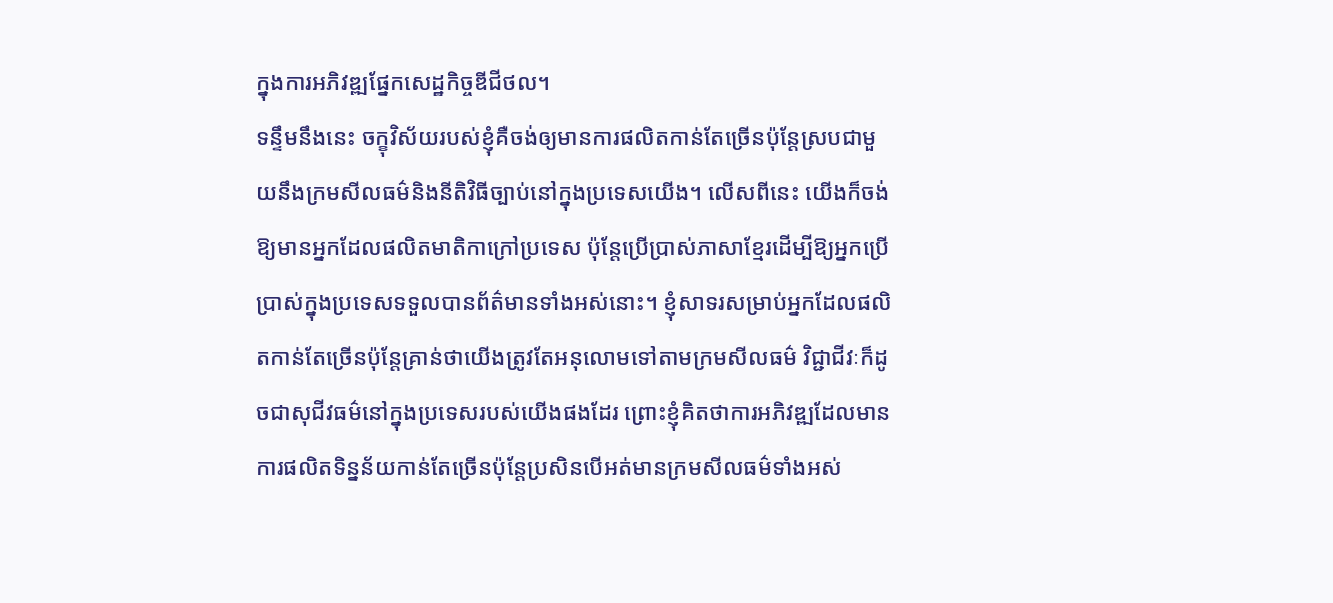ក្នុងការអភិវឌ្ឍផ្នែកសេដ្ឋកិច្ចឌីជីថល។
ទន្ទឹមនឹងនេះ ចក្ខុវិស័យរបស់ខ្ញុំគឺចង់ឲ្យមានការផលិតកាន់តែច្រើនប៉ុន្តែស្របជាមួយនឹងក្រមសីលធម៌និងនីតិវិធីច្បាប់នៅក្នុងប្រទេសយើង។ លើសពីនេះ យើងក៏ចង់ឱ្យមានអ្នកដែលផលិតមាតិកាក្រៅប្រទេស ប៉ុន្ដែប្រើប្រាស់ភាសាខ្មែរដើម្បីឱ្យអ្នកប្រើប្រាស់ក្នុងប្រទេសទទួលបានព័ត៌មានទាំងអស់នោះ។ ខ្ញុំសាទរសម្រាប់អ្នកដែលផលិតកាន់តែច្រើនប៉ុន្តែគ្រាន់ថាយើងត្រូវតែអនុលោមទៅតាមក្រមសីលធម៌ វិជ្ជាជីវៈក៏ដូចជាសុជីវធម៌នៅក្នុងប្រទេសរបស់យើងផងដែរ ព្រោះខ្ញុំគិតថាការអភិវឌ្ឍដែលមានការផលិតទិន្នន័យកាន់តែច្រើនប៉ុន្តែប្រសិនបើអត់មានក្រមសីលធម៌ទាំងអស់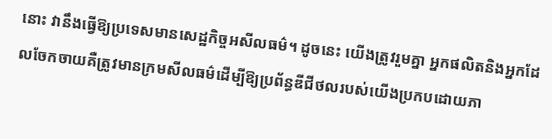នោះ វានឹងធ្វើឱ្យប្រទេសមានសេដ្ឋកិច្ចអសីលធម៌។ ដូចនេះ យើងត្រូវរួមគ្នា អ្នកផលិតនិងអ្នកដែលចែកចាយគឺត្រូវមានក្រមសីលធម៌ដើម្បីឱ្យប្រព័ន្ធឌីជីថលរបស់យើងប្រកបដោយភា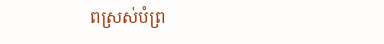ពស្រស់បំព្រ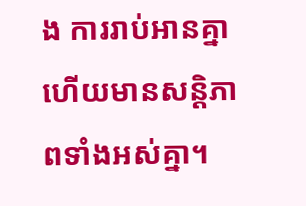ង ការរាប់អានគ្នា ហើយមានសន្តិភាពទាំងអស់គ្នា។